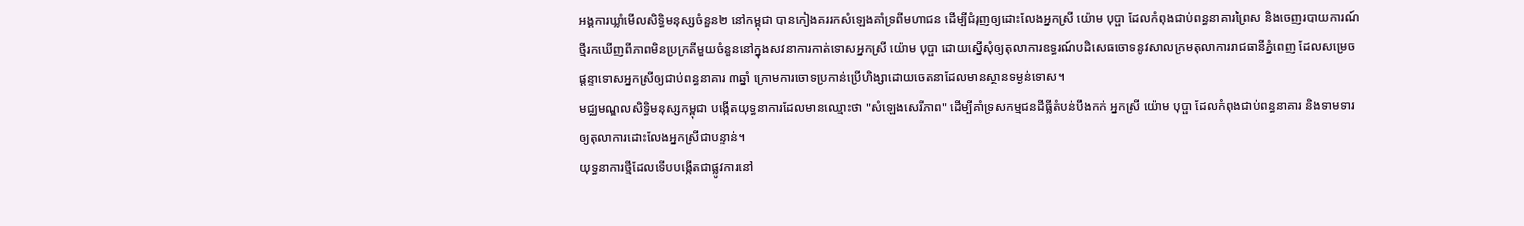អង្គការឃ្លាំមើលសិទ្ធិមនុស្សចំនួន២ នៅកម្ពុជា បានកៀងគររកសំឡេងគាំទ្រពីមហាជន ដើម្បីជំរុញឲ្យដោះលែងអ្នកស្រី យ៉ោម បុប្ផា ដែលកំពុងជាប់ពន្ធនាគារព្រៃស និងចេញរបាយការណ៍ថ្មីរកឃើញពីភាពមិនប្រក្រតីមួយចំនួននៅក្នុងសវនាការកាត់ទោសអ្នកស្រី យ៉ោម បុប្ផា ដោយស្នើសុំឲ្យតុលាការឧទ្ធរណ៍បដិសេធចោទនូវសាលក្រមតុលាការរាជធានីភ្នំពេញ ដែលសម្រេចផ្ដន្ទាទោសអ្នកស្រីឲ្យជាប់ពន្ធនាគារ ៣ឆ្នាំ ក្រោមការចោទប្រកាន់ប្រើហិង្សាដោយចេតនាដែលមានស្ថានទម្ងន់ទោស។
មជ្ឈមណ្ឌលសិទ្ធិមនុស្សកម្ពុជា បង្កើតយុទ្ធនាការដែលមានឈ្មោះថា "សំឡេងសេរីភាព" ដើម្បីគាំទ្រសកម្មជនដីធ្លីតំបន់បឹងកក់ អ្នកស្រី យ៉ោម បុប្ផា ដែលកំពុងជាប់ពន្ធនាគារ និងទាមទារឲ្យតុលាការដោះលែងអ្នកស្រីជាបន្ទាន់។
យុទ្ធនាការថ្មីដែលទើបបង្កើតជាផ្លូវការនៅ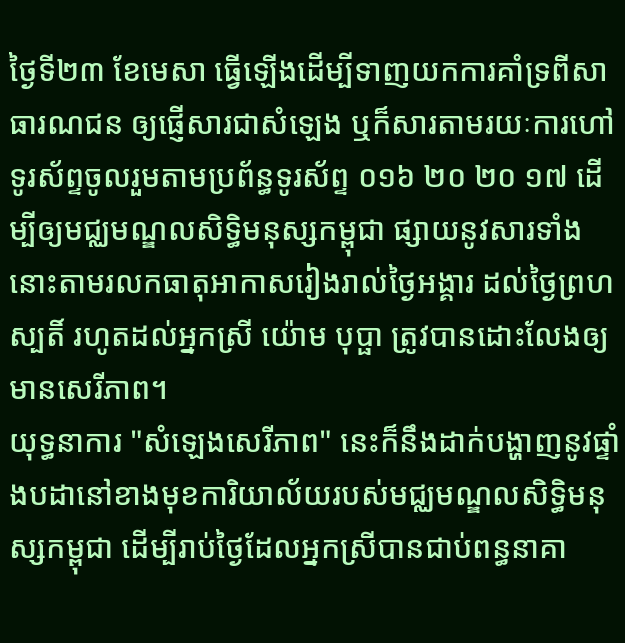ថ្ងៃទី២៣ ខែមេសា ធ្វើឡើងដើម្បីទាញយកការគាំទ្រពីសាធារណជន ឲ្យផ្ញើសារជាសំឡេង ឬក៏សារតាមរយៈការហៅទូរស័ព្ទចូលរួមតាមប្រព័ន្ធទូរស័ព្ទ ០១៦ ២០ ២០ ១៧ ដើម្បីឲ្យមជ្ឈមណ្ឌលសិទ្ធិមនុស្សកម្ពុជា ផ្សាយនូវសារទាំងនោះតាមរលកធាតុអាកាសរៀងរាល់ថ្ងៃអង្គារ ដល់ថ្ងៃព្រហស្បតិ៍ រហូតដល់អ្នកស្រី យ៉ោម បុប្ផា ត្រូវបានដោះលែងឲ្យមានសេរីភាព។
យុទ្ធនាការ "សំឡេងសេរីភាព" នេះក៏នឹងដាក់បង្ហាញនូវផ្ទាំងបដានៅខាងមុខការិយាល័យរបស់មជ្ឈមណ្ឌលសិទ្ធិមនុស្សកម្ពុជា ដើម្បីរាប់ថ្ងៃដែលអ្នកស្រីបានជាប់ពន្ធនាគា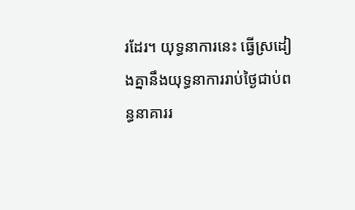រដែរ។ យុទ្ធនាការនេះ ធ្វើស្រដៀងគ្នានឹងយុទ្ធនាការរាប់ថ្ងៃជាប់ពន្ធនាគាររ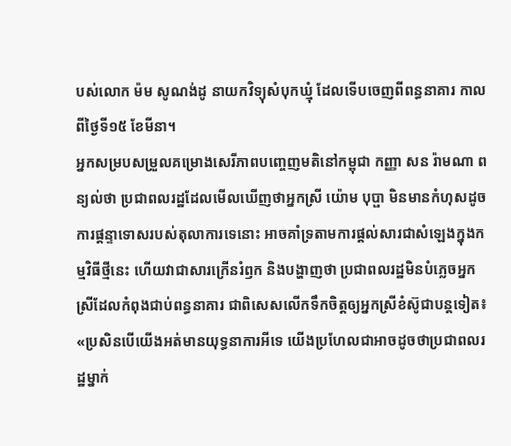បស់លោក ម៉ម សូណង់ដូ នាយកវិទ្យុសំបុកឃ្មុំ ដែលទើបចេញពីពន្ធនាគារ កាលពីថ្ងៃទី១៥ ខែមីនា។
អ្នកសម្របសម្រួលគម្រោងសេរីភាពបញ្ចេញមតិនៅកម្ពុជា កញ្ញា សន រ៉ាមណា ពន្យល់ថា ប្រជាពលរដ្ឋដែលមើលឃើញថាអ្នកស្រី យ៉ោម បុប្ផា មិនមានកំហុសដូចការផ្ដន្ទាទោសរបស់តុលាការទេនោះ អាចគាំទ្រតាមការផ្តល់សារជាសំឡេងក្នុងកម្មវិធីថ្មីនេះ ហើយវាជាសារក្រើនរំឭក និងបង្ហាញថា ប្រជាពលរដ្ឋមិនបំភ្លេចអ្នកស្រីដែលកំពុងជាប់ពន្ធនាគារ ជាពិសេសលើកទឹកចិត្តឲ្យអ្នកស្រីខំស៊ូជាបន្តទៀត៖ «ប្រសិនបើយើងអត់មានយុទ្ធនាការអីទេ យើងប្រហែលជាអាចដូចថាប្រជាពលរដ្ឋម្នាក់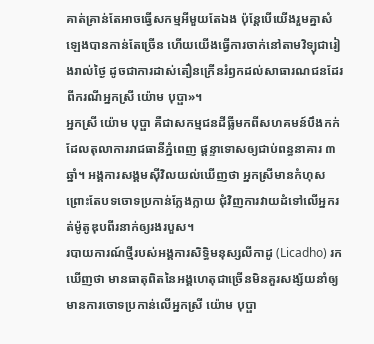គាត់គ្រាន់តែអាចធ្វើសកម្មអីមួយតែឯង ប៉ុន្តែបើយើងរួមគ្នាសំឡេងបានកាន់តែច្រើន ហើយយើងធ្វើការចាក់នៅតាមវិទ្យុជារៀងរាល់ថ្ងៃ ដូចជាការដាស់តឿនក្រើនរំឭកដល់សាធារណជនដែរពីករណីអ្នកស្រី យ៉ោម បុប្ផា»។
អ្នកស្រី យ៉ោម បុប្ផា គឺជាសកម្មជនដីធ្លីមកពីសហគមន៍បឹងកក់ ដែលតុលាការរាជធានីភ្នំពេញ ផ្ដន្ទាទោសឲ្យជាប់ពន្ធនាគារ ៣ឆ្នាំ។ អង្គការសង្គមស៊ីវិលយល់ឃើញថា អ្នកស្រីមានកំហុសព្រោះតែបទចោទប្រកាន់ក្លែងក្លាយ ជុំវិញការវាយដំទៅលើអ្នករត់ម៉ូតូឌុបពីរនាក់ឲ្យរងរបួស។
របាយការណ៍ថ្មីរបស់អង្គការសិទ្ធិមនុស្សលីកាដូ (Licadho) រកឃើញថា មានធាតុពិតនៃអង្គហេតុជាច្រើនមិនគួរសង្ស័យនាំឲ្យមានការចោទប្រកាន់លើអ្នកស្រី យ៉ោម បុប្ផា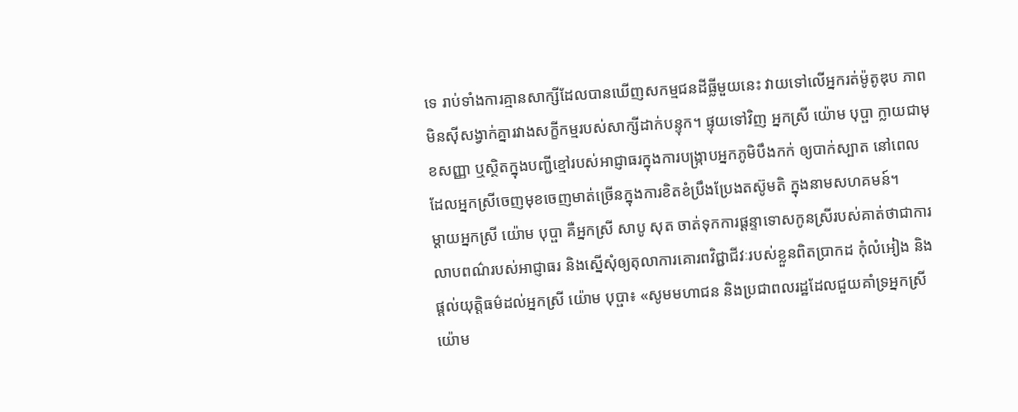ទេ រាប់ទាំងការគ្មានសាក្សីដែលបានឃើញសកម្មជនដីធ្លីមួយនេះ វាយទៅលើអ្នករត់ម៉ូតូឌុប ភាពមិនស៊ីសង្វាក់គ្នារវាងសក្ខីកម្មរបស់សាក្សីដាក់បន្ទុក។ ផ្ទុយទៅវិញ អ្នកស្រី យ៉ោម បុប្ផា ក្លាយជាមុខសញ្ញា ឬស្ថិតក្នុងបញ្ជីខ្មៅរបស់អាជ្ញាធរក្នុងការបង្ក្រាបអ្នកភូមិបឹងកក់ ឲ្យបាក់ស្បាត នៅពេលដែលអ្នកស្រីចេញមុខចេញមាត់ច្រើនក្នុងការខិតខំប្រឹងប្រែងតស៊ូមតិ ក្នុងនាមសហគមន៍។
ម្តាយអ្នកស្រី យ៉ោម បុប្ផា គឺអ្នកស្រី សាបូ សុត ចាត់ទុកការផ្ដន្ទាទោសកូនស្រីរបស់គាត់ថាជាការលាបពណ៌របស់អាជ្ញាធរ និងស្នើសុំឲ្យតុលាការគោរពវិជ្ជាជីវៈរបស់ខ្លួនពិតប្រាកដ កុំលំអៀង និងផ្តល់យុត្តិធម៌ដល់អ្នកស្រី យ៉ោម បុប្ផា៖ «សូមមហាជន និងប្រជាពលរដ្ឋដែលជួយគាំទ្រអ្នកស្រី យ៉ោម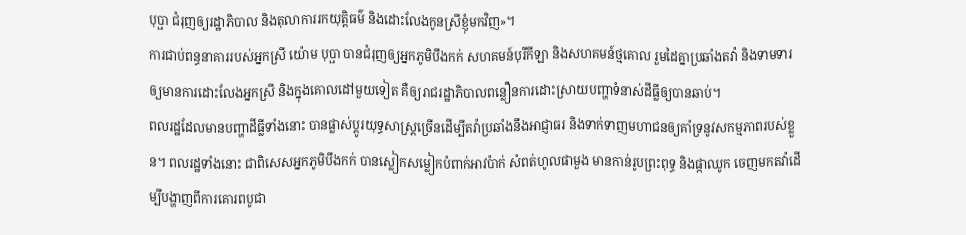បុប្ផា ជំរុញឲ្យរដ្ឋាភិបាល និងតុលាការរកយុត្តិធម៌ និងដោះលែងកូនស្រីខ្ញុំមកវិញ»។
ការជាប់ពន្ធនាគាររបស់អ្នកស្រី យ៉ោម បុប្ផា បានជំរុញឲ្យអ្នកភូមិបឹងកក់ សហគមន៍បុរីកីឡា និងសហគមន៍ថ្មគោល រួមដៃគ្នាប្រឆាំងតវ៉ា និងទាមទារឲ្យមានការដោះលែងអ្នកស្រី និងក្នុងគោលដៅមួយទៀត គឺឲ្យរាជរដ្ឋាភិបាលពន្លឿនការដោះស្រាយបញ្ហាទំនាស់ដីធ្លីឲ្យបានឆាប់។
ពលរដ្ឋដែលមានបញ្ហាដីធ្លីទាំងនោះ បានផ្លាស់ប្ដូរយុទ្ធសាស្ត្រច្រើនដើម្បីតវ៉ាប្រឆាំងនឹងអាជ្ញាធរ និងទាក់ទាញមហាជនឲ្យគាំទ្រនូវសកម្មភាពរបស់ខ្លួន។ ពលរដ្ឋទាំងនោះ ជាពិសេសអ្នកភូមិបឹងកក់ បានស្លៀកសម្លៀកបំពាក់អាវប៉ាក់ សំពត់ហូលផាមួង មានកាន់រូបព្រះពុទ្ធ និងផ្កាឈូក ចេញមកតវ៉ាដើម្បីបង្ហាញពីការគោរពបូជា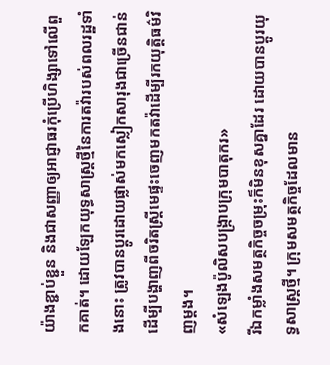យ៉ាងខ្ជាប់ខ្ជួន និងជាសញ្ញាឲ្យអាជ្ញាធរកុំប្រើហិង្សាទៅលើពួកគាត់។ ដោយឡែកយុទ្ធសាស្ត្រថ្មីនៃការតវ៉ារបស់ពលរដ្ឋទាំងនោះ ត្រូវបានប្ដូរដោយផ្លាស់មកស្លៀកសារុងជាច្រើនជាន់ ដើម្បីបង្ហាញពីចរិតស្ត្រីមេផ្ទះចេញមកតវ៉ាដើម្បីរកយុត្តិធម៌វិញម្តង។
«សំឡេងប៉ូលិសបង្ក្រាបក្រុមបាតុករ»
រីឯកម្លាំងសមត្ថកិច្ចចម្រុះក៏មិនខុសគ្នាដែរ ដោយបានប្ដូរយុទ្ធសាស្ត្រថ្មី។ ក្រុមសមត្ថកិច្ចដែលមាន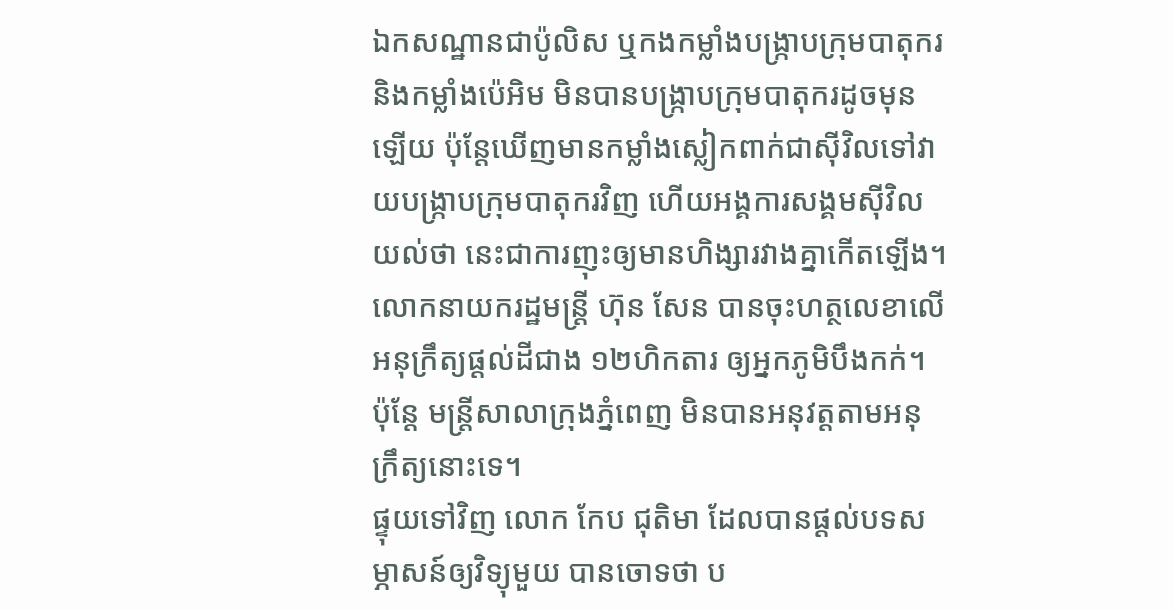ឯកសណ្ឋានជាប៉ូលិស ឬកងកម្លាំងបង្ក្រាបក្រុមបាតុករ និងកម្លាំងប៉េអិម មិនបានបង្ក្រាបក្រុមបាតុករដូចមុនឡើយ ប៉ុន្តែឃើញមានកម្លាំងស្លៀកពាក់ជាស៊ីវិលទៅវាយបង្ក្រាបក្រុមបាតុករវិញ ហើយអង្គការសង្គមស៊ីវិលយល់ថា នេះជាការញុះឲ្យមានហិង្សារវាងគ្នាកើតឡើង។
លោកនាយករដ្ឋមន្ត្រី ហ៊ុន សែន បានចុះហត្ថលេខាលើអនុក្រឹត្យផ្តល់ដីជាង ១២ហិកតារ ឲ្យអ្នកភូមិបឹងកក់។ ប៉ុន្តែ មន្ត្រីសាលាក្រុងភ្នំពេញ មិនបានអនុវត្តតាមអនុក្រឹត្យនោះទេ។
ផ្ទុយទៅវិញ លោក កែប ជុតិមា ដែលបានផ្តល់បទសម្ភាសន៍ឲ្យវិទ្យុមួយ បានចោទថា ប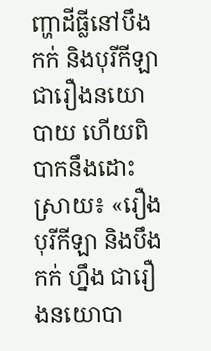ញ្ហាដីធ្លីនៅបឹងកក់ និងបុរីកីឡា ជារឿងនយោបាយ ហើយពិបាកនឹងដោះស្រាយ៖ «រឿងបុរីកីឡា និងបឹងកក់ ហ្នឹង ជារឿងនយោបា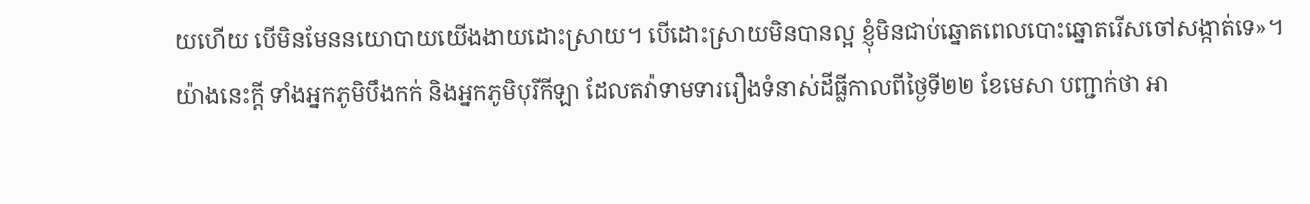យហើយ បើមិនមែននយោបាយយើងងាយដោះស្រាយ។ បើដោះស្រាយមិនបានល្អ ខ្ញុំមិនជាប់ឆ្នោតពេលបោះឆ្នោតរើសចៅសង្កាត់ទេ»។
យ៉ាងនេះក្តី ទាំងអ្នកភូមិបឹងកក់ និងអ្នកភូមិបុរីកីឡា ដែលតវ៉ាទាមទាររឿងទំនាស់ដីធ្លីកាលពីថ្ងៃទី២២ ខែមេសា បញ្ជាក់ថា អា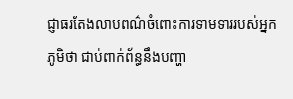ជ្ញាធរតែងលាបពណ៌ចំពោះការទាមទាររបស់អ្នកភូមិថា ជាប់ពាក់ព័ន្ធនឹងបញ្ហា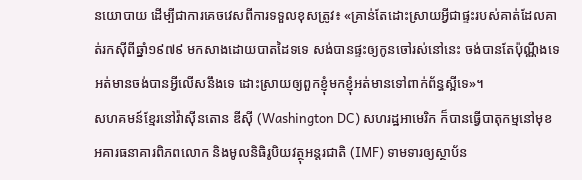នយោបាយ ដើម្បីជាការគេចវេសពីការទទួលខុសត្រូវ៖ «គ្រាន់តែដោះស្រាយអ្វីជាផ្ទះរបស់គាត់ដែលគាត់រកស៊ីពីឆ្នាំ១៩៧៩ មកសាងដោយបាតដៃទទេ សង់បានផ្ទះឲ្យកូនចៅរស់នៅនេះ ចង់បានតែប៉ុណ្ណឹងទេ អត់មានចង់បានអ្វីលើសនឹងទេ ដោះស្រាយឲ្យពួកខ្ញុំមកខ្ញុំអត់មានទៅពាក់ព័ន្ធស្អីទេ»។
សហគមន៍ខ្មែរនៅវ៉ាស៊ីនតោន ឌីស៊ី (Washington DC) សហរដ្ឋអាមេរិក ក៏បានធ្វើបាតុកម្មនៅមុខអគារធនាគារពិភពលោក និងមូលនិធិរូបិយវត្ថុអន្តរជាតិ (IMF) ទាមទារឲ្យស្ថាប័ន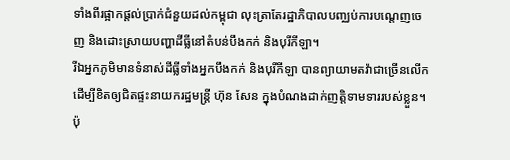ទាំងពីរផ្អាកផ្តល់ប្រាក់ជំនួយដល់កម្ពុជា លុះត្រាតែរដ្ឋាភិបាលបញ្ឈប់ការបណ្ដេញចេញ និងដោះស្រាយបញ្ហាដីធ្លីនៅតំបន់បឹងកក់ និងបុរីកីឡា។
រីឯអ្នកភូមិមានទំនាស់ដីធ្លីទាំងអ្នកបឹងកក់ និងបុរីកីឡា បានព្យាយាមតវ៉ាជាច្រើនលើកដើម្បីខិតឲ្យជិតផ្ទះនាយករដ្ឋមន្ត្រី ហ៊ុន សែន ក្នុងបំណងដាក់ញត្តិទាមទាររបស់ខ្លួន។ ប៉ុ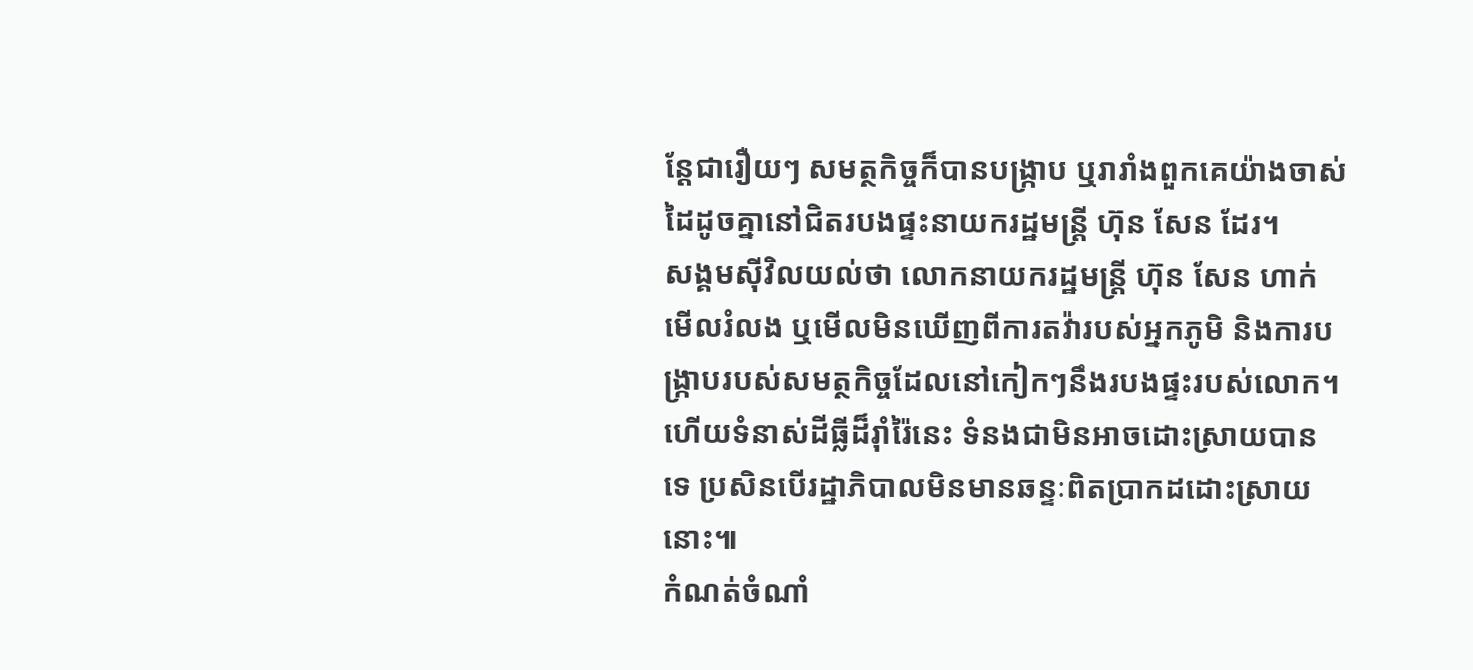ន្តែជារឿយៗ សមត្ថកិច្ចក៏បានបង្ក្រាប ឬរារាំងពួកគេយ៉ាងចាស់ដៃដូចគ្នានៅជិតរបងផ្ទះនាយករដ្ឋមន្ត្រី ហ៊ុន សែន ដែរ។
សង្គមស៊ីវិលយល់ថា លោកនាយករដ្ឋមន្ត្រី ហ៊ុន សែន ហាក់មើលរំលង ឬមើលមិនឃើញពីការតវ៉ារបស់អ្នកភូមិ និងការបង្ក្រាបរបស់សមត្ថកិច្ចដែលនៅកៀកៗនឹងរបងផ្ទះរបស់លោក។ ហើយទំនាស់ដីធ្លីដ៏រ៉ាំរ៉ៃនេះ ទំនងជាមិនអាចដោះស្រាយបានទេ ប្រសិនបើរដ្ឋាភិបាលមិនមានឆន្ទៈពិតប្រាកដដោះស្រាយនោះ៕
កំណត់ចំណាំ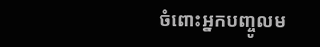ចំពោះអ្នកបញ្ចូលម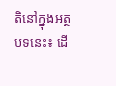តិនៅក្នុងអត្ថបទនេះ៖ ដើ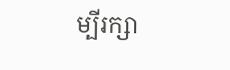ម្បីរក្សា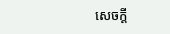សេចក្ដី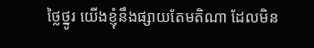ថ្លៃថ្នូរ យើងខ្ញុំនឹងផ្សាយតែមតិណា ដែលមិន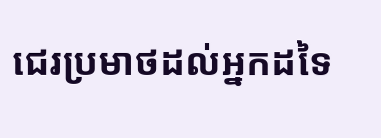ជេរប្រមាថដល់អ្នកដទៃ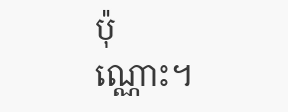ប៉ុណ្ណោះ។